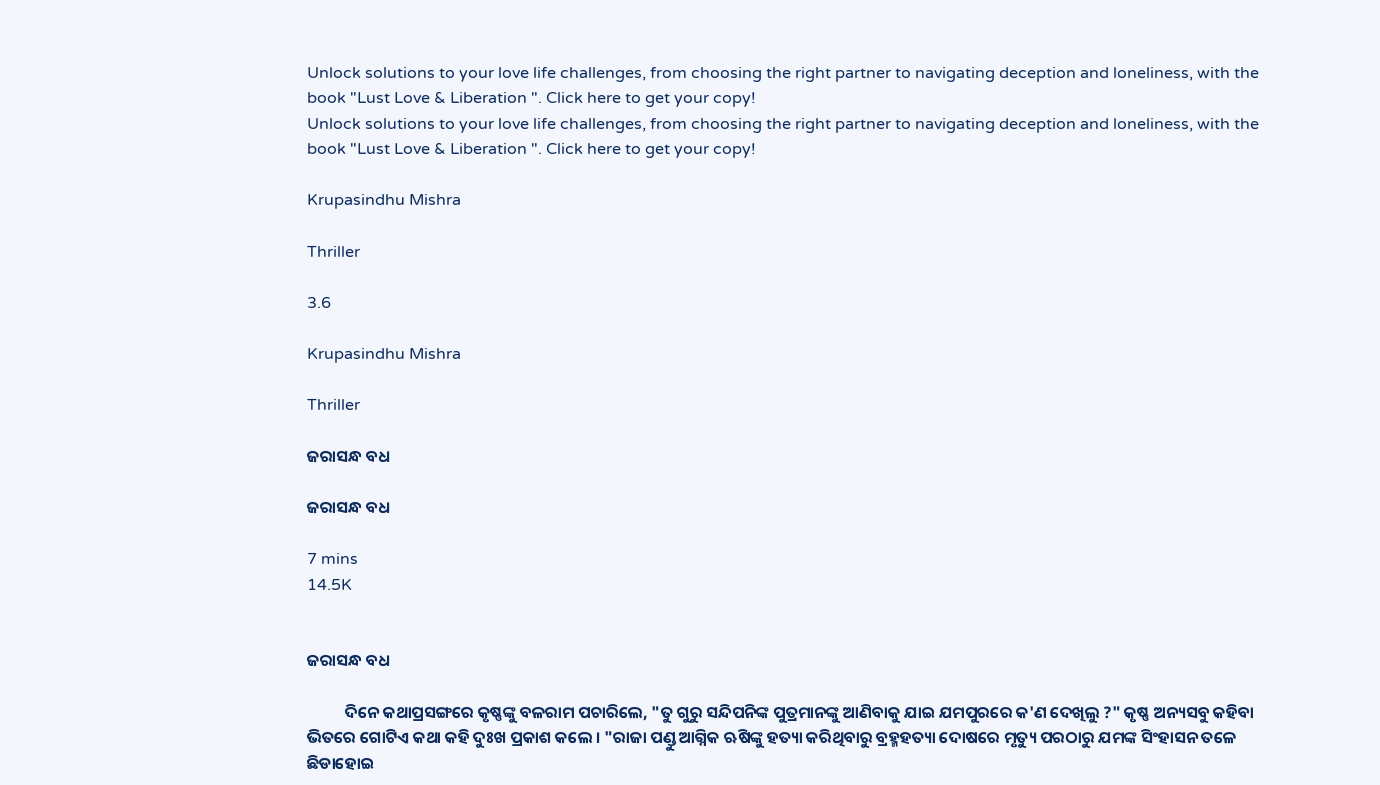Unlock solutions to your love life challenges, from choosing the right partner to navigating deception and loneliness, with the book "Lust Love & Liberation ". Click here to get your copy!
Unlock solutions to your love life challenges, from choosing the right partner to navigating deception and loneliness, with the book "Lust Love & Liberation ". Click here to get your copy!

Krupasindhu Mishra

Thriller

3.6

Krupasindhu Mishra

Thriller

ଜରାସନ୍ଧ ବଧ

ଜରାସନ୍ଧ ବଧ

7 mins
14.5K


ଜରାସନ୍ଧ ବଧ

          ଦିନେ କଥାପ୍ରସଙ୍ଗରେ କୃଷ୍ଣଙ୍କୁ ବଳରାମ ପଚାରିଲେ, "ତୁ ଗୁରୁ ସନ୍ଦିପନିଙ୍କ ପୁତ୍ରମାନଙ୍କୁ ଆଣିବାକୁ ଯାଇ ଯମପୁରରେ କ'ଣ ଦେଖିଲୁ ?" କୃଷ୍ଣ ଅନ୍ୟସବୁ କହିବା ଭିତରେ ଗୋଟିଏ କଥା କହି ଦୁଃଖ ପ୍ରକାଶ କଲେ । "ରାଜା ପଣ୍ଡୁ ଆଗ୍ନିକ ଋଷିଙ୍କୁ ହତ୍ୟା କରିଥିବାରୁ ବ୍ରହ୍ମହତ୍ୟା ଦୋଷରେ ମୃତ୍ୟୁ ପରଠାରୁ ଯମଙ୍କ ସିଂହାସନ ତଳେ ଛିଡାହୋଇ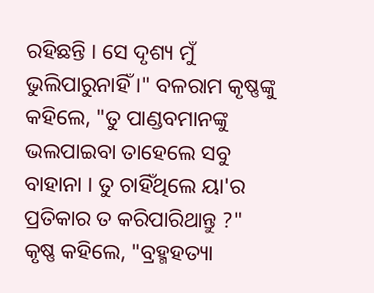ରହିଛନ୍ତି । ସେ ଦୃଶ୍ୟ ମୁଁ ଭୁଲିପାରୁନାହିଁ ।" ବଳରାମ କୃଷ୍ଣଙ୍କୁ କହିଲେ, "ତୁ ପାଣ୍ଡବମାନଙ୍କୁ ଭଲପାଇବା ତାହେଲେ ସବୁ ବାହାନା । ତୁ ଚାହିଁଥିଲେ ୟା'ର ପ୍ରତିକାର ତ କରିପାରିଥାନ୍ତୁ ?" କୃଷ୍ଣ କହିଲେ, "ବ୍ରହ୍ମହତ୍ୟା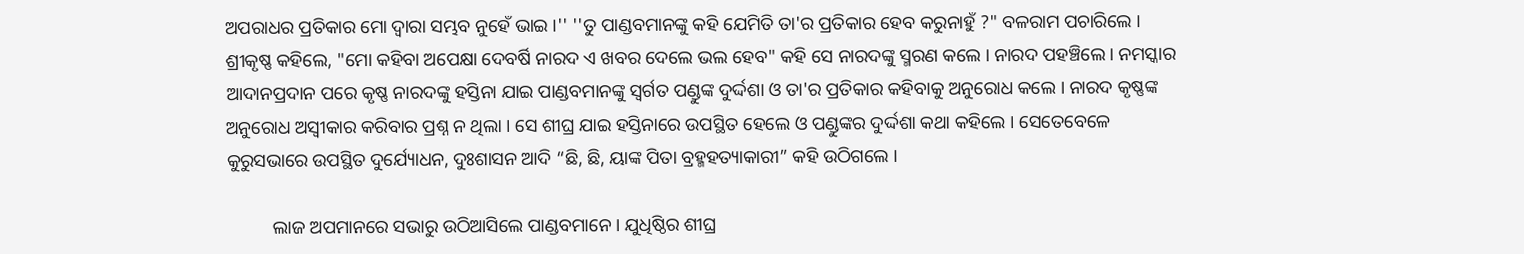ଅପରାଧର ପ୍ରତିକାର ମୋ ଦ୍ୱାରା ସମ୍ଭବ ନୁହେଁ ଭାଇ ।'' ''ତୁ ପାଣ୍ଡବମାନଙ୍କୁ କହି ଯେମିତି ତା'ର ପ୍ରତିକାର ହେବ କରୁନାହୁଁ ?" ବଳରାମ ପଚାରିଲେ । ଶ୍ରୀକୃଷ୍ଣ କହିଲେ, "ମୋ କହିବା ଅପେକ୍ଷା ଦେବର୍ଷି ନାରଦ ଏ ଖବର ଦେଲେ ଭଲ ହେବ" କହି ସେ ନାରଦଙ୍କୁ ସ୍ମରଣ କଲେ । ନାରଦ ପହଞ୍ଚିଲେ । ନମସ୍କାର ଆଦାନପ୍ରଦାନ ପରେ କୃଷ୍ଣ ନାରଦଙ୍କୁ ହସ୍ତିନା ଯାଇ ପାଣ୍ଡବମାନଙ୍କୁ ସ୍ଵର୍ଗତ ପଣ୍ଡୁଙ୍କ ଦୁର୍ଦ୍ଦଶା ଓ ତା'ର ପ୍ରତିକାର କହିବାକୁ ଅନୁରୋଧ କଲେ । ନାରଦ କୃଷ୍ଣଙ୍କ ଅନୁରୋଧ ଅସ୍ୱୀକାର କରିବାର ପ୍ରଶ୍ନ ନ ଥିଲା । ସେ ଶୀଘ୍ର ଯାଇ ହସ୍ତିନାରେ ଉପସ୍ଥିତ ହେଲେ ଓ ପଣ୍ଡୁଙ୍କର ଦୁର୍ଦ୍ଦଶା କଥା କହିଲେ । ସେତେବେଳେ କୁରୁସଭାରେ ଉପସ୍ଥିତ ଦୁର୍ଯ୍ୟୋଧନ, ଦୁଃଶାସନ ଆଦି “ଛି, ଛି, ୟାଙ୍କ ପିତା ବ୍ରହ୍ମହତ୍ୟାକାରୀ” କହି ଉଠିଗଲେ ।

          ଲାଜ ଅପମାନରେ ସଭାରୁ ଉଠିଆସିଲେ ପାଣ୍ଡବମାନେ । ଯୁଧିଷ୍ଠିର ଶୀଘ୍ର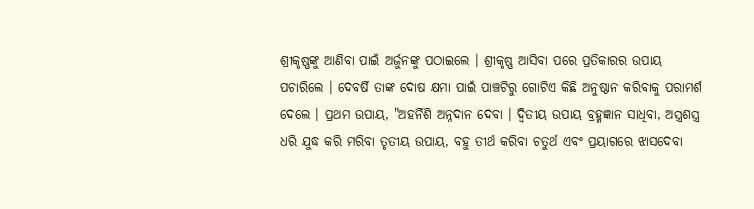ଶ୍ରୀକୃଷ୍ଣଙ୍କୁ ଆଣିବା ପାଇଁ ଅର୍ଜୁନଙ୍କୁ ପଠାଇଲେ । ଶ୍ରୀକୃଷ୍ଣ ଆସିବା ପରେ ପ୍ରତିକାରର ଉପାୟ ପଚାରିଲେ । ଦେବର୍ଷି ତାଙ୍କ ଦୋଷ କ୍ଷମା ପାଇଁ ପାଞ୍ଚଟିରୁ ଗୋଟିଏ କିଛି ଅନୁଷ୍ଠାନ କରିବାକୁ ପରାମର୍ଶ ଦେଲେ । ପ୍ରଥମ ଉପାୟ, "ଅହର୍ନିଶି ଅନ୍ନଦାନ ଦେବା । ଦ୍ଵିତୀୟ ଉପାୟ ବ୍ରହ୍ମଜ୍ଞାନ ସାଧିବା, ଅସ୍ତ୍ରଶସ୍ତ୍ର ଧରି ଯୁଦ୍ଧ କରି ମରିବା ତୃତୀୟ ଉପାୟ, ବହୁ ତୀର୍ଥ କରିବା ଚତୁର୍ଥ ଏବଂ ପ୍ରୟାଗରେ ଝାସଦେବା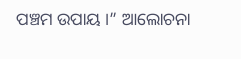ପଞ୍ଚମ ଉପାୟ ।” ଆଲୋଚନା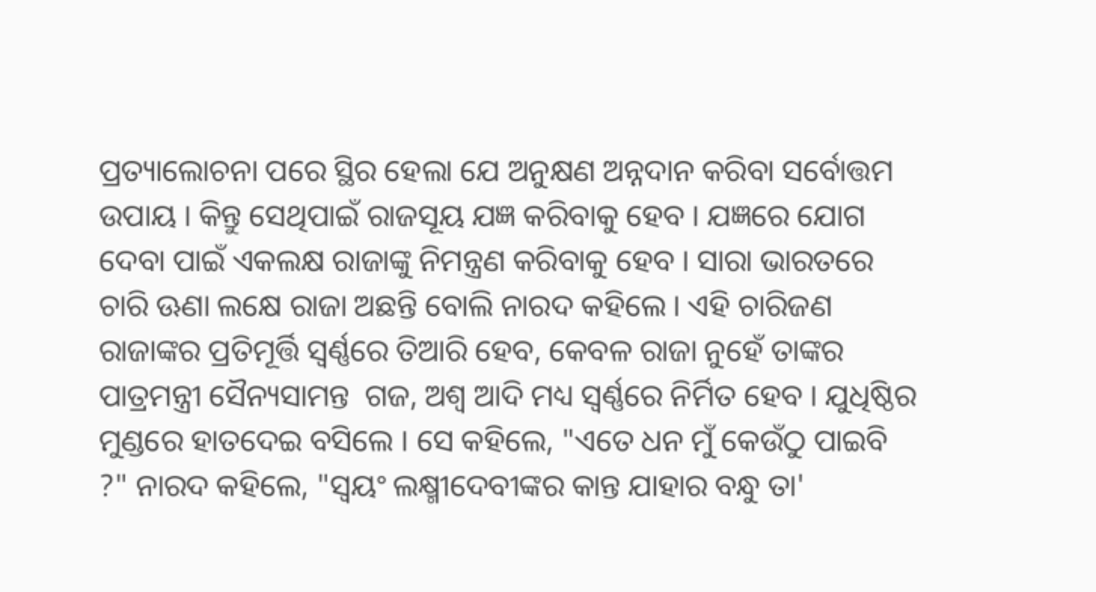ପ୍ରତ୍ୟାଲୋଚନା ପରେ ସ୍ଥିର ହେଲା ଯେ ଅନୁକ୍ଷଣ ଅନ୍ନଦାନ କରିବା ସର୍ବୋତ୍ତମ ଉପାୟ । କିନ୍ତୁ ସେଥିପାଇଁ ରାଜସୂୟ ଯଜ୍ଞ କରିବାକୁ ହେବ । ଯଜ୍ଞରେ ଯୋଗ ଦେବା ପାଇଁ ଏକଲକ୍ଷ ରାଜାଙ୍କୁ ନିମନ୍ତ୍ରଣ କରିବାକୁ ହେବ । ସାରା ଭାରତରେ ଚାରି ଊଣା ଲକ୍ଷେ ରାଜା ଅଛନ୍ତି ବୋଲି ନାରଦ କହିଲେ । ଏହି ଚାରିଜଣ ରାଜାଙ୍କର ପ୍ରତିମୂର୍ତ୍ତି ସ୍ଵର୍ଣ୍ଣରେ ତିଆରି ହେବ, କେବଳ ରାଜା ନୁହେଁ ତାଙ୍କର ପାତ୍ରମନ୍ତ୍ରୀ ସୈନ୍ୟସାମନ୍ତ  ଗଜ, ଅଶ୍ୱ ଆଦି ମଧ୍ୟ ସ୍ୱର୍ଣ୍ଣରେ ନିର୍ମିତ ହେବ । ଯୁଧିଷ୍ଠିର ମୁଣ୍ଡରେ ହାତଦେଇ ବସିଲେ । ସେ କହିଲେ, "ଏତେ ଧନ ମୁଁ କେଉଁଠୁ ପାଇବି ?" ନାରଦ କହିଲେ, "ସ୍ୱୟଂ ଲକ୍ଷ୍ମୀଦେବୀଙ୍କର କାନ୍ତ ଯାହାର ବନ୍ଧୁ ତା'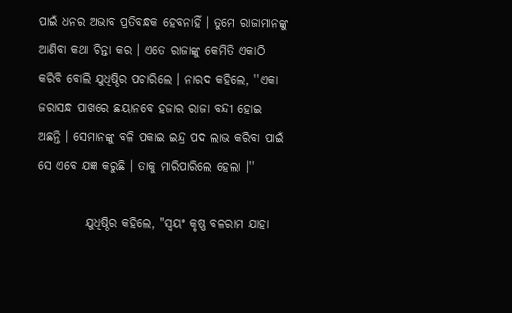ପାଇଁ ଧନର ଅଭାବ ପ୍ରତିବନ୍ଧକ ହେବନାହିଁ । ତୁମେ ରାଜାମାନଙ୍କୁ ଆଣିବା କଥା ଚିନ୍ତା କର । ଏତେ ରାଜାଙ୍କୁ କେମିତି ଏକାଠି କରିବି ବୋଲି ଯୁଧିଷ୍ଠିର ପଚାରିଲେ । ନାରଦ କହିଲେ, ''ଏକା ଜରାସନ୍ଧ ପାଖରେ ଛୟାନବେ ହଜାର ରାଜା ବନ୍ଦୀ ହୋଇ ଅଛନ୍ତି । ସେମାନଙ୍କୁ ବଳି ପକାଇ ଇନ୍ଦ୍ର ପଦ ଲାଭ କରିବା ପାଇଁ ସେ ଏବେ ଯଜ୍ଞ କରୁଛି । ତାକୁ ମାରିପାରିଲେ ହେଲା ।''

          ଯୁଧିଷ୍ଠିର କହିଲେ, "ସ୍ୱୟଂ କୃଷ୍ଣ ବଳରାମ ଯାହା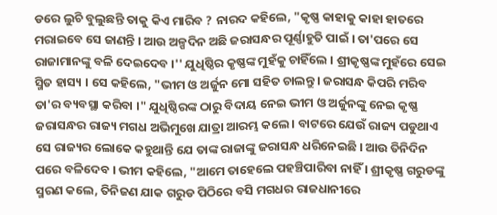ଡରେ ଲୁଚି ବୁଲୁଛନ୍ତି ତାକୁ କିଏ ମାରିବ ? ନାରଦ କହିଲେ, "କୃଷ୍ଣ କାହାକୁ କାହା ହାତରେ ମରାଇବେ ସେ ଜାଣନ୍ତି । ଆଉ ଅଳ୍ପଦିନ ଅଛି ଜରାସନ୍ଧର ପୂର୍ଣ୍ଣାହୁତି ପାଇଁ । ତା'ପରେ ସେ ରାଜାମାନଙ୍କୁ ବଳି ଦେଇଦେବ ।'' ଯୁଧିଷ୍ଠିର କୃଷ୍ଣଙ୍କ ମୁହଁକୁ ଚାହିଁଲେ । ଶ୍ରୀକୃଷ୍ଣଙ୍କ ମୁହଁରେ ସେଇ ସ୍ମିତ ହାସ୍ୟ । ସେ କହିଲେ, "ଭୀମ ଓ ଅର୍ଜୁନ ମୋ ସହିତ ଚାଲନ୍ତୁ । ଜରାସନ୍ଧ କିପରି ମରିବ ତା'ର ବ୍ୟବସ୍ଥା କରିବା ।" ଯୁଧିଷ୍ଠିରଙ୍କ ଠାରୁ ବିଦାୟ ନେଇ ଭୀମ ଓ ଅର୍ଜୁନଙ୍କୁ ନେଇ କୃଷ୍ଣ ଜରାସନ୍ଧର ରାଜ୍ୟ ମଗଧ ଅଭିମୁଖେ ଯାତ୍ରା ଆରମ୍ଭ କଲେ । ବାଟରେ ଯେଉଁ ରାଜ୍ୟ ପଡୁଥାଏ ସେ ରାଜ୍ୟର ଲୋକେ କହୁଥାନ୍ତି ଯେ ତାଙ୍କ ରାଜାଙ୍କୁ ଜରାସନ୍ଧ ଧରିନେଇଛି । ଆଉ ତିନିଦିନ ପରେ ବଳିଦେବ । ଭୀମ କହିଲେ, "ଆମେ ତାହେଲେ ପହଞ୍ଚିପାରିବା ନାହିଁ । ଶ୍ରୀକୃଷ୍ଣ ଗରୁଡଙ୍କୁ ସ୍ମରଣ କଲେ, ତିନିଜଣ ଯାକ ଗରୁଡ ପିଠିରେ ବସି ମଗଧର ରାଜଧାନୀରେ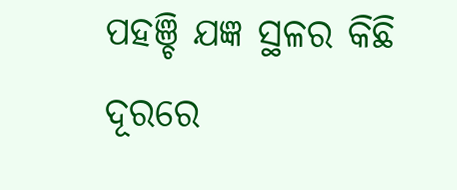ପହଞ୍ଚି ଯଜ୍ଞ ସ୍ଥଳର କିଛି ଦୂରରେ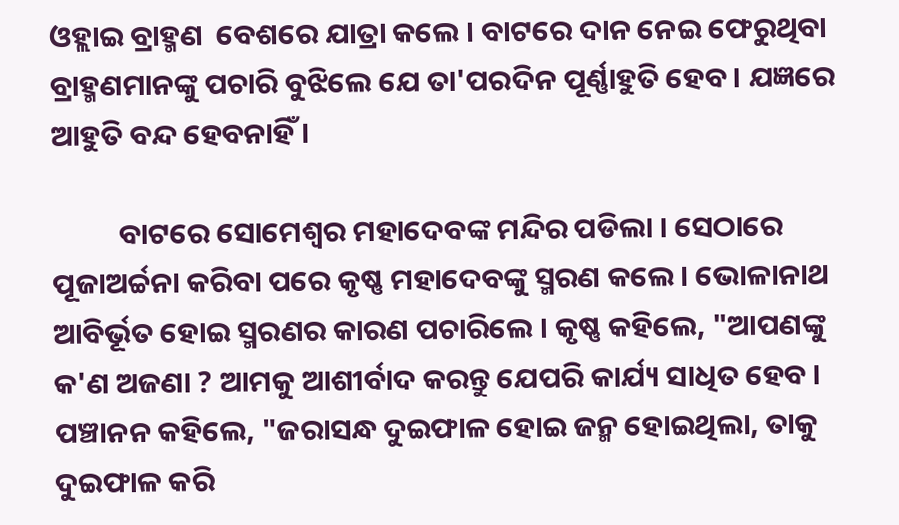ଓହ୍ଲାଇ ବ୍ରାହ୍ମଣ  ବେଶରେ ଯାତ୍ରା କଲେ । ବାଟରେ ଦାନ ନେଇ ଫେରୁଥିବା ବ୍ରାହ୍ମଣମାନଙ୍କୁ ପଚାରି ବୁଝିଲେ ଯେ ତା'ପରଦିନ ପୂର୍ଣ୍ଣାହୁତି ହେବ । ଯଜ୍ଞରେ ଆହୁତି ବନ୍ଦ ହେବନାହିଁ ।

          ବାଟରେ ସୋମେଶ୍ୱର ମହାଦେବଙ୍କ ମନ୍ଦିର ପଡିଲା । ସେଠାରେ ପୂଜାଅର୍ଚ୍ଚନା କରିବା ପରେ କୃଷ୍ଣ ମହାଦେବଙ୍କୁ ସ୍ମରଣ କଲେ । ଭୋଳାନାଥ ଆବିର୍ଭୂତ ହୋଇ ସ୍ମରଣର କାରଣ ପଚାରିଲେ । କୃଷ୍ଣ କହିଲେ, "ଆପଣଙ୍କୁ କ'ଣ ଅଜଣା ? ଆମକୁ ଆଶୀର୍ବାଦ କରନ୍ତୁ ଯେପରି କାର୍ଯ୍ୟ ସାଧିତ ହେବ । ପଞ୍ଚାନନ କହିଲେ, "ଜରାସନ୍ଧ ଦୁଇଫାଳ ହୋଇ ଜନ୍ମ ହୋଇଥିଲା, ତାକୁ ଦୁଇଫାଳ କରି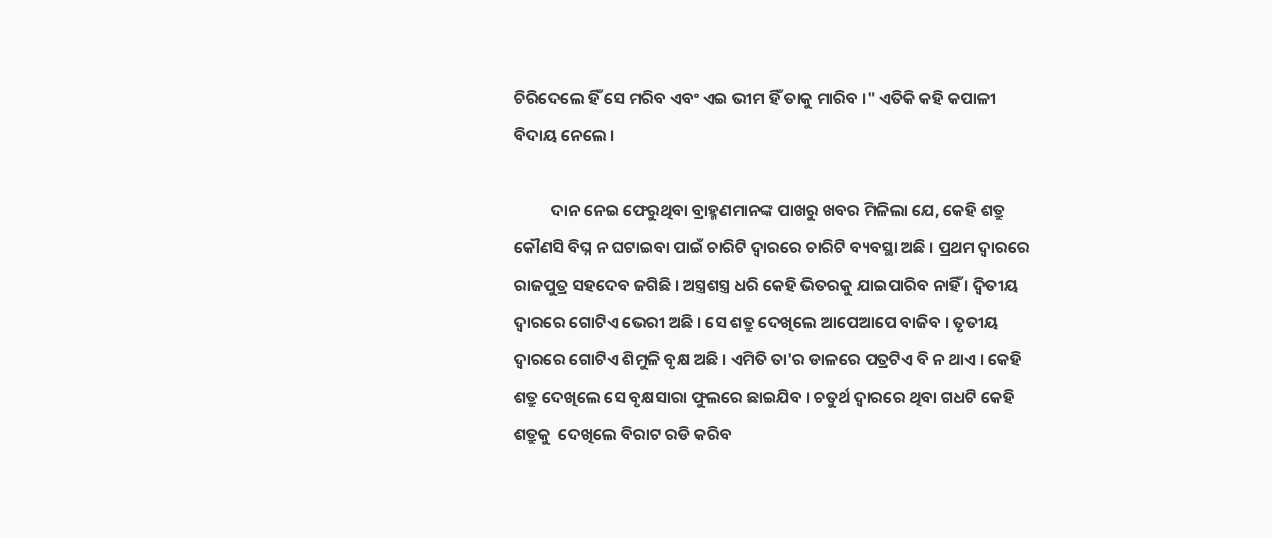ଚିରିଦେଲେ ହିଁ ସେ ମରିବ ଏବଂ ଏଇ ଭୀମ ହିଁ ତାକୁ ମାରିବ ।" ଏତିକି କହି କପାଳୀ ବିଦାୟ ନେଲେ ।

          ଦାନ ନେଇ ଫେରୁଥିବା ବ୍ରାହ୍ମଣମାନଙ୍କ ପାଖରୁ ଖବର ମିଳିଲା ଯେ, କେହି ଶତ୍ରୁ କୌଣସି ବିଘ୍ନ ନ ଘଟାଇବା ପାଇଁ ଚାରିଟି ଦ୍ୱାରରେ ଚାରିଟି ବ୍ୟବସ୍ଥା ଅଛି । ପ୍ରଥମ ଦ୍ୱାରରେ ରାଜପୁତ୍ର ସହଦେବ ଜଗିଛି । ଅସ୍ତ୍ରଶସ୍ତ୍ର ଧରି କେହି ଭିତରକୁ ଯାଇପାରିବ ନାହିଁ । ଦ୍ଵିତୀୟ ଦ୍ୱାରରେ ଗୋଟିଏ ଭେରୀ ଅଛି । ସେ ଶତ୍ରୁ ଦେଖିଲେ ଆପେଆପେ ବାଜିବ । ତୃତୀୟ ଦ୍ୱାରରେ ଗୋଟିଏ ଶିମୁଳି ବୃକ୍ଷ ଅଛି । ଏମିତି ତା'ର ଡାଳରେ ପତ୍ରଟିଏ ବି ନ ଥାଏ । କେହି ଶତ୍ରୁ ଦେଖିଲେ ସେ ବୃକ୍ଷସାରା ଫୁଲରେ ଛାଇଯିବ । ଚତୁର୍ଥ ଦ୍ୱାରରେ ଥିବା ଗଧଟି କେହି ଶତ୍ରୁକୁ  ଦେଖିଲେ ବିରାଟ ରଡି କରିବ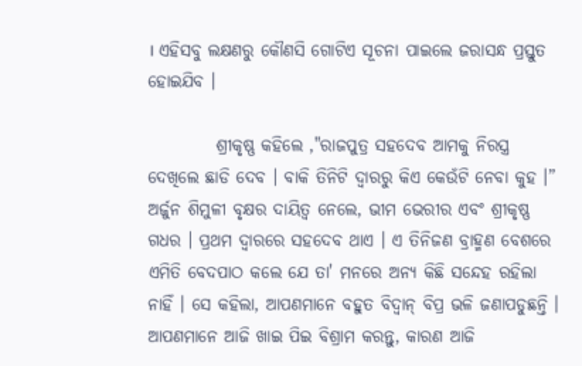। ଏହିସବୁ ଲକ୍ଷଣରୁ କୌଣସି ଗୋଟିଏ ସୂଚନା ପାଇଲେ ଜରାସନ୍ଧ ପ୍ରସ୍ତୁତ ହୋଇଯିବ ।

          ଶ୍ରୀକୃଷ୍ଣ କହିଲେ ,"ରାଜପୁତ୍ର ସହଦେବ ଆମକୁ ନିରସ୍ତ୍ର ଦେଖିଲେ ଛାଡି ଦେବ । ବାକି ତିନିଟି ଦ୍ୱାରରୁ କିଏ କେଉଁଟି ନେବା କୁହ ।” ଅର୍ଜୁନ ଶିମୁଳୀ ବୃକ୍ଷର ଦାୟିତ୍ୱ ନେଲେ, ଭୀମ ଭେରୀର ଏବଂ ଶ୍ରୀକୃଷ୍ଣ ଗଧର । ପ୍ରଥମ ଦ୍ୱାରରେ ସହଦେବ ଥାଏ । ଏ ତିନିଜଣ ବ୍ରାହ୍ମଣ ବେଶରେ ଏମିତି ବେଦପାଠ କଲେ ଯେ ତା' ମନରେ ଅନ୍ୟ କିଛି ସନ୍ଦେହ ରହିଲା ନାହିଁ । ସେ କହିଲା, ଆପଣମାନେ ବହୁତ ବିଦ୍ୱାନ୍ ବିପ୍ର ଭଳି ଜଣାପଡୁଛନ୍ତି । ଆପଣମାନେ ଆଜି ଖାଇ ପିଇ ବିଶ୍ରାମ କରନ୍ତୁ, କାରଣ ଆଜି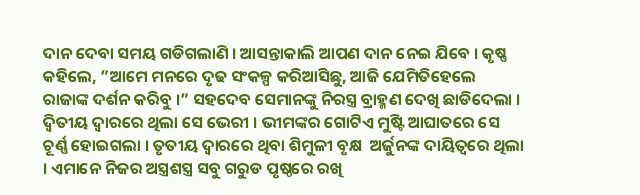ଦାନ ଦେବା ସମୟ ଗଡିଗଲାଣି । ଆସନ୍ତାକାଲି ଆପଣ ଦାନ ନେଇ ଯିବେ । କୃଷ୍ଣ କହିଲେ, ”ଆମେ ମନରେ ଦୃଢ ସଂକଳ୍ପ କରିଆସିଛୁ, ଆଜି ଯେମିତିହେଲେ ରାଜାଙ୍କ ଦର୍ଶନ କରିବୁ ।” ସହଦେବ ସେମାନଙ୍କୁ ନିରସ୍ତ୍ର ବ୍ରାହ୍ମଣ ଦେଖି ଛାଡିଦେଲା । ଦ୍ଵିତୀୟ ଦ୍ୱାରରେ ଥିଲା ସେ ଭେରୀ । ଭୀମଙ୍କର ଗୋଟିଏ ମୁଷ୍ଟି ଆଘାତରେ ସେ ଚୂର୍ଣ୍ଣ ହୋଇଗଲା । ତୃତୀୟ ଦ୍ୱାରରେ ଥିବା ଶିମୁଳୀ ବୃକ୍ଷ  ଅର୍ଜୁନଙ୍କ ଦାୟିତ୍ୱରେ ଥିଲା । ଏମାନେ ନିଜର ଅସ୍ତ୍ରଶସ୍ତ୍ର ସବୁ ଗରୁଡ ପୃଷ୍ଠରେ ରଖି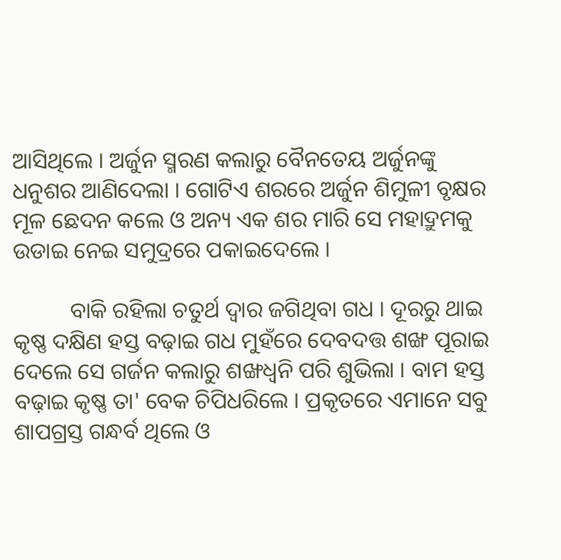ଆସିଥିଲେ । ଅର୍ଜୁନ ସ୍ମରଣ କଲାରୁ ବୈନତେୟ ଅର୍ଜୁନଙ୍କୁ ଧନୁଶର ଆଣିଦେଲା । ଗୋଟିଏ ଶରରେ ଅର୍ଜୁନ ଶିମୁଳୀ ବୃକ୍ଷର ମୂଳ ଛେଦନ କଲେ ଓ ଅନ୍ୟ ଏକ ଶର ମାରି ସେ ମହାଦ୍ରୁମକୁ ଉଡାଇ ନେଇ ସମୁଦ୍ରରେ ପକାଇଦେଲେ ।

          ବାକି ରହିଲା ଚତୁର୍ଥ ଦ୍ୱାର ଜଗିଥିବା ଗଧ । ଦୂରରୁ ଥାଇ କୃଷ୍ଣ ଦକ୍ଷିଣ ହସ୍ତ ବଢ଼ାଇ ଗଧ ମୁହଁରେ ଦେବଦତ୍ତ ଶଙ୍ଖ ପୂରାଇ ଦେଲେ ସେ ଗର୍ଜନ କଲାରୁ ଶଙ୍ଖଧ୍ୱନି ପରି ଶୁଭିଲା । ବାମ ହସ୍ତ ବଢ଼ାଇ କୃଷ୍ଣ ତା' ବେକ ଚିପିଧରିଲେ । ପ୍ରକୃତରେ ଏମାନେ ସବୁ ଶାପଗ୍ରସ୍ତ ଗନ୍ଧର୍ବ ଥିଲେ ଓ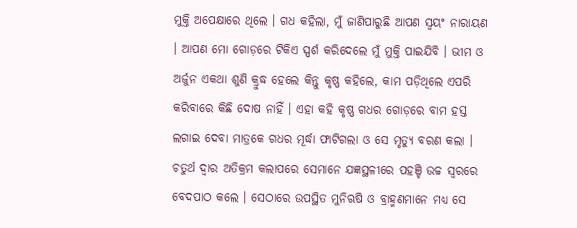ମୁକ୍ତି ଅପେକ୍ଷାରେ ଥିଲେ । ଗଧ କହିଲା, ମୁଁ ଜାଣିପାରୁଛି ଆପଣ ସ୍ୱୟଂ ନାରାୟଣ । ଆପଣ ମୋ ଗୋଡ଼ରେ ଟିକିଏ ସ୍ପର୍ଶ କରିଦେଲେ ମୁଁ ମୁକ୍ତି ପାଇଯିବି । ଭୀମ ଓ ଅର୍ଜୁନ ଏକଥା ଶୁଣି କ୍ରୁଦ୍ଧ ହେଲେ କିନ୍ତୁ କୃଷ୍ଣ କହିଲେ, କାମ ପଡ଼ିଥିଲେ ଏପରି କରିବାରେ କିଛି ଦୋଷ ନାହିଁ । ଏହା କହି କୃଷ୍ଣ ଗଧର ଗୋଡ଼ରେ ବାମ ହସ୍ତ ଲଗାଇ ଦେବା ମାତ୍ରକେ ଗଧର ମୂର୍ଦ୍ଧା ଫାଟିଗଲା ଓ ସେ ମୃତ୍ୟୁ ବରଣ କଲା । ଚତୁର୍ଥ ଦ୍ୱାର ଅତିକ୍ରମ କଲାପରେ ସେମାନେ ଯଜ୍ଞସ୍ଥଳୀରେ ପହଞ୍ଚି ଉଚ୍ଚ ସ୍ୱରରେ ବେଦପାଠ କଲେ । ସେଠାରେ ଉପସ୍ଥିତ ମୁନିଋଷି ଓ ବ୍ରାହ୍ମଣମାନେ ମଧ୍ୟ ସେ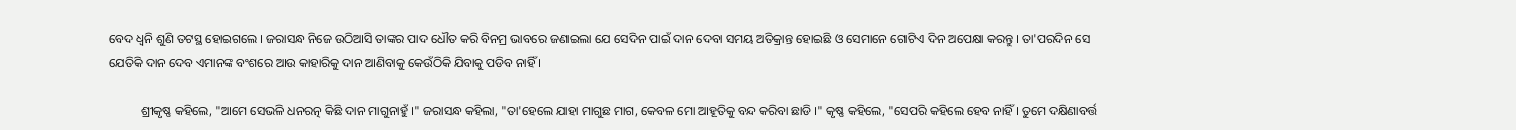ବେଦ ଧ୍ୱନି ଶୁଣି ତଟସ୍ଥ ହୋଇଗଲେ । ଜରାସନ୍ଧ ନିଜେ ଉଠିଆସି ତାଙ୍କର ପାଦ ଧୌତ କରି ବିନମ୍ର ଭାବରେ ଜଣାଇଲା ଯେ ସେଦିନ ପାଇଁ ଦାନ ଦେବା ସମୟ ଅତିକ୍ରାନ୍ତ ହୋଇଛି ଓ ସେମାନେ ଗୋଟିଏ ଦିନ ଅପେକ୍ଷା କରନ୍ତୁ । ତା'ପରଦିନ ସେ ଯେତିକି ଦାନ ଦେବ ଏମାନଙ୍କ ବଂଶରେ ଆଉ କାହାରିକୁ ଦାନ ଆଣିବାକୁ କେଉଁଠିକି ଯିବାକୁ ପଡିବ ନାହିଁ ।

          ଶ୍ରୀକୃଷ୍ଣ କହିଲେ, "ଆମେ ସେଭଳି ଧନରତ୍ନ କିଛି ଦାନ ମାଗୁନାହୁଁ ।" ଜରାସନ୍ଧ କହିଲା, "ତା'ହେଲେ ଯାହା ମାଗୁଛ ମାଗ, କେବଳ ମୋ ଆହୂତିକୁ ବନ୍ଦ କରିବା ଛାଡି ।" କୃଷ୍ଣ କହିଲେ, "ସେପରି କହିଲେ ହେବ ନାହିଁ । ତୁମେ ଦକ୍ଷିଣାବର୍ତ୍ତ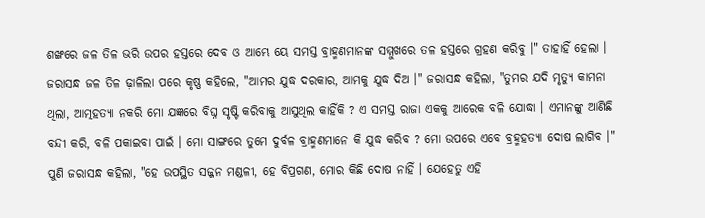ଶଙ୍ଖରେ ଜଳ ତିଳ ଭରି ଉପର ହସ୍ତରେ ଦେବ ଓ ଆମ୍ଭେ ୟେ ସମସ୍ତ ବ୍ରାହ୍ମଣମାନଙ୍କ ସମ୍ମୁଖରେ ତଳ ହସ୍ତରେ ଗ୍ରହଣ କରିବୁ ।" ତାହାହିଁ ହେଲା । ଜରାସନ୍ଧ ଜଳ ତିଳ ଢ଼ାଳିଲା ପରେ କୃଷ୍ଣ କହିଲେ, "ଆମର ଯୁଦ୍ଧ ଦରକାର, ଆମକୁ ଯୁଦ୍ଧ ଦିଅ ।" ଜରାସନ୍ଧ କହିଲା, "ତୁମର ଯଦି ମୃତ୍ୟୁ କାମନା ଥିଲା, ଆତ୍ମହତ୍ୟା ନକରି ମୋ ଯଜ୍ଞରେ ବିଘ୍ନ ସୃଷ୍ଟି କରିବାକୁ ଆସୁଥିଲ କାହିଁକି ? ଏ ସମସ୍ତ ରାଜା ଏକକୁ ଆରେକ ବଳି ଯୋଦ୍ଧା । ଏମାନଙ୍କୁ ଆଣିଛି ବନ୍ଦୀ କରି, ବଳି ପକାଇବା ପାଇଁ । ମୋ ସାଙ୍ଗରେ ତୁମେ ଦୁର୍ବଳ ବ୍ରାହ୍ମଣମାନେ କି ଯୁଦ୍ଧ କରିବ ? ମୋ ଉପରେ ଏବେ ବ୍ରହ୍ମହତ୍ୟା ଦୋଷ ଲାଗିବ ।" ପୁଣି ଜରାସନ୍ଧ କହିଲା, "ହେ ଉପସ୍ଥିତ ସଜ୍ଜନ ମଣ୍ଡଳୀ, ହେ ବିପ୍ରଗଣ, ମୋର କିଛି ଦୋଷ ନାହିଁ । ଯେହେତୁ ଏହି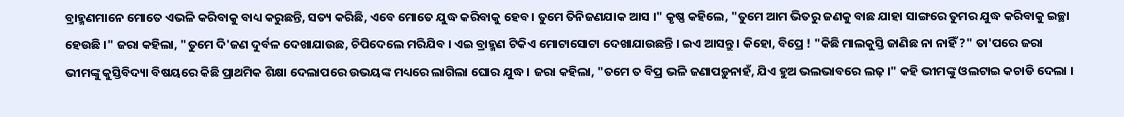ବ୍ରାହ୍ମଣମାନେ ମୋତେ ଏଭଳି କରିବାକୁ ବାଧ୍ୟ କରୁଛନ୍ତି, ସତ୍ୟ କରିଛି, ଏବେ ମୋତେ ଯୁଦ୍ଧ କରିବାକୁ ହେବ । ତୁମେ ତିନିଜଣଯାକ ଆସ ।" କୃଷ୍ଣ କହିଲେ, "ତୁମେ ଆମ ଭିତରୁ ଜଣକୁ ବାଛ ଯାହା ସାଙ୍ଗରେ ତୁମର ଯୁଦ୍ଧ କରିବାକୁ ଇଚ୍ଛା ହେଉଛି ।" ଜରା କହିଲା, "ତୁମେ ଦି'ଜଣ ଦୁର୍ବଳ ଦେଖାଯାଉଛ, ଚିପିଦେଲେ ମରିଯିବ । ଏଇ ବ୍ରାହ୍ମଣ ଟିକିଏ ମୋଟାସୋଟା ଦେଖାଯାଉଛନ୍ତି । ଇଏ ଆସନ୍ତୁ । କିହୋ, ବିପ୍ରେ ! "କିଛି ମାଲକୁସ୍ତି ଜାଣିଛ ନା ନାହିଁ ?" ତା'ପରେ ଜରା ଭୀମଙ୍କୁ କୁସ୍ତିବିଦ୍ୟା ବିଷୟରେ କିଛି ପ୍ରାଥମିକ ଶିକ୍ଷା ଦେଲାପରେ ଉଭୟଙ୍କ ମଧ୍ୟରେ ଲାଗିଲା ଘୋର ଯୁଦ୍ଧ । ଜରା କହିଲା, "ତମେ ତ ବିପ୍ର ଭଳି ଜଣାପଡ଼ୁନାହଁ, ଯିଏ ହୁଅ ଭଲଭାବରେ ଲଢ଼ ।" କହି ଭୀମଙ୍କୁ ଓଲଟାଇ କଚାଡି ଦେଲା ।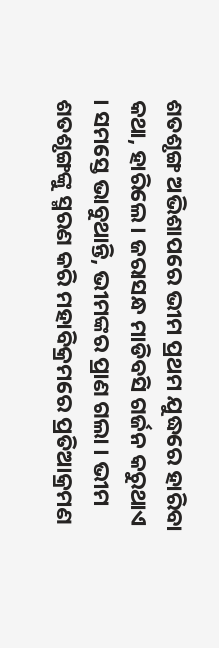ଶତଶୃଙ୍ଗ ଅଭିଶାପରେ ଭୀମ ପ୍ରଥମ ଯୁଦ୍ଧରେ ହାରିବା କଥା, ହାରିଲେ । ଜରାସନ୍ଧ ମାଡିବସି ଗର୍ଜନ କରୁଥାଏ । ସମସ୍ତେ ଭାବୁଥାନ୍ତି, ଭୀମଙ୍କର ପ୍ରାଣ ଗଲା । ଭୀମ ଶତଶୃଙ୍ଗଙ୍କୁ ସ୍ମରଣ କରି ମହାବିକ୍ରମରେ ପ୍ରତିଆକ୍ରମଣ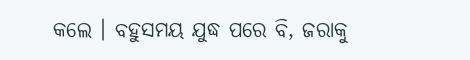କଲେ । ବହୁସମୟ ଯୁଦ୍ଧ ପରେ ବି, ଜରାକୁ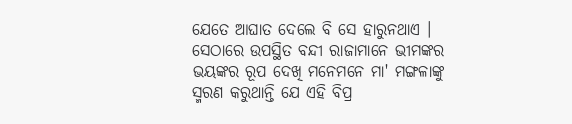ଯେତେ ଆଘାତ ଦେଲେ ବି ସେ ହାରୁନଥାଏ । ସେଠାରେ ଉପସ୍ଥିତ ବନ୍ଦୀ ରାଜାମାନେ ଭୀମଙ୍କର ଭୟଙ୍କର ରୂପ ଦେଖି ମନେମନେ ମା' ମଙ୍ଗଳାଙ୍କୁ ସ୍ମରଣ କରୁଥାନ୍ତି ଯେ ଏହି ବିପ୍ର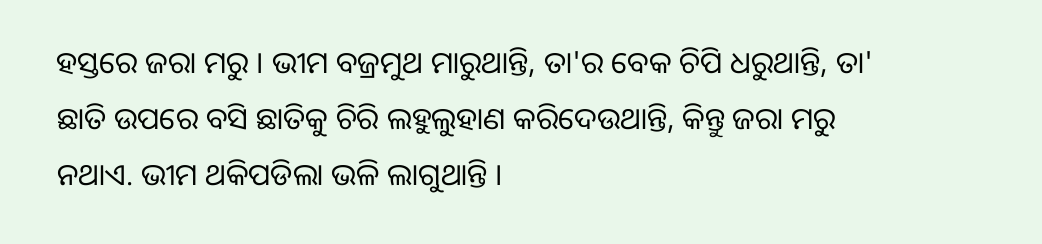ହସ୍ତରେ ଜରା ମରୁ । ଭୀମ ବଜ୍ରମୁଥ ମାରୁଥାନ୍ତି, ତା'ର ବେକ ଚିପି ଧରୁଥାନ୍ତି, ତା' ଛାତି ଉପରେ ବସି ଛାତିକୁ ଚିରି ଲହୁଲୁହାଣ କରିଦେଉଥାନ୍ତି, କିନ୍ତୁ ଜରା ମରୁ ନଥାଏ. ଭୀମ ଥକିପଡିଲା ଭଳି ଲାଗୁଥାନ୍ତି ।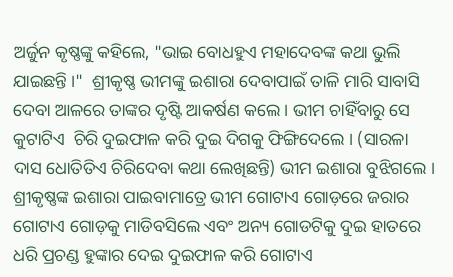ଅର୍ଜୁନ କୃଷ୍ଣଙ୍କୁ କହିଲେ, "ଭାଇ ବୋଧହୁଏ ମହାଦେବଙ୍କ କଥା ଭୁଲି ଯାଇଛନ୍ତି ।"  ଶ୍ରୀକୃଷ୍ଣ ଭୀମଙ୍କୁ ଇଶାରା ଦେବାପାଇଁ ତାଳି ମାରି ସାବାସି ଦେବା ଆଳରେ ତାଙ୍କର ଦୃଷ୍ଟି ଆକର୍ଷଣ କଲେ । ଭୀମ ଚାହିଁବାରୁ ସେ କୁଟାଟିଏ  ଚିରି ଦୁଇଫାଳ କରି ଦୁଇ ଦିଗକୁ ଫିଙ୍ଗିଦେଲେ । (ସାରଳା ଦାସ ଧୋତିତିଏ ଚିରିଦେବା କଥା ଲେଖିଛନ୍ତି) ଭୀମ ଇଶାରା ବୁଝିଗଲେ । ଶ୍ରୀକୃଷ୍ଣଙ୍କ ଇଶାରା ପାଇବାମାତ୍ରେ ଭୀମ ଗୋଟାଏ ଗୋଡ଼ରେ ଜରାର ଗୋଟାଏ ଗୋଡ଼କୁ ମାଡିବସିଲେ ଏବଂ ଅନ୍ୟ ଗୋଡଟିକୁ ଦୁଇ ହାତରେ ଧରି ପ୍ରଚଣ୍ଡ ହୁଙ୍କାର ଦେଇ ଦୁଇଫାଳ କରି ଗୋଟାଏ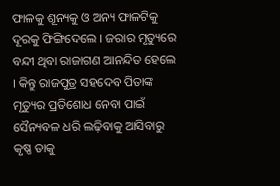ଫାଳକୁ ଶୂନ୍ୟକୁ ଓ ଅନ୍ୟ ଫାଳଟିକୁ ଦୂରକୁ ଫିଙ୍ଗିଦେଲେ । ଜରାର ମୃତ୍ୟୁରେ ବନ୍ଦୀ ଥିବା ରାଜାଗଣ ଆନନ୍ଦିତ ହେଲେ । କିନ୍ତୁ ରାଜପୁତ୍ର ସହଦେବ ପିତାଙ୍କ ମୃତ୍ୟୁର ପ୍ରତିଶୋଧ ନେବା ପାଇଁ ସୈନ୍ୟବଳ ଧରି ଲଢ଼ିବାକୁ ଆସିବାରୁ କୃଷ୍ଣ ତାକୁ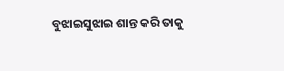ବୁଝାଇସୁଝାଇ ଶାନ୍ତ କରି ତାକୁ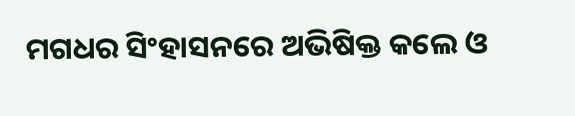ମଗଧର ସିଂହାସନରେ ଅଭିଷିକ୍ତ କଲେ ଓ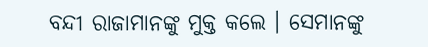ବନ୍ଦୀ ରାଜାମାନଙ୍କୁ ମୁକ୍ତ କଲେ । ସେମାନଙ୍କୁ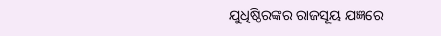ଯୁଧିଷ୍ଠିରଙ୍କର ରାଜସୂୟ ଯଜ୍ଞରେ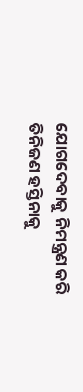ଯୋଗଦେବାକୁ ନିମନ୍ତ୍ରଣ କରି ତିନିଜଣ ହସ୍ତିନାକୁ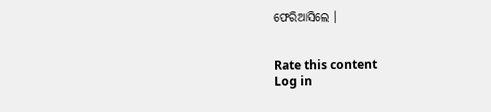ଫେରିଆସିଲେ ।


Rate this content
Log in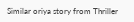Similar oriya story from Thriller